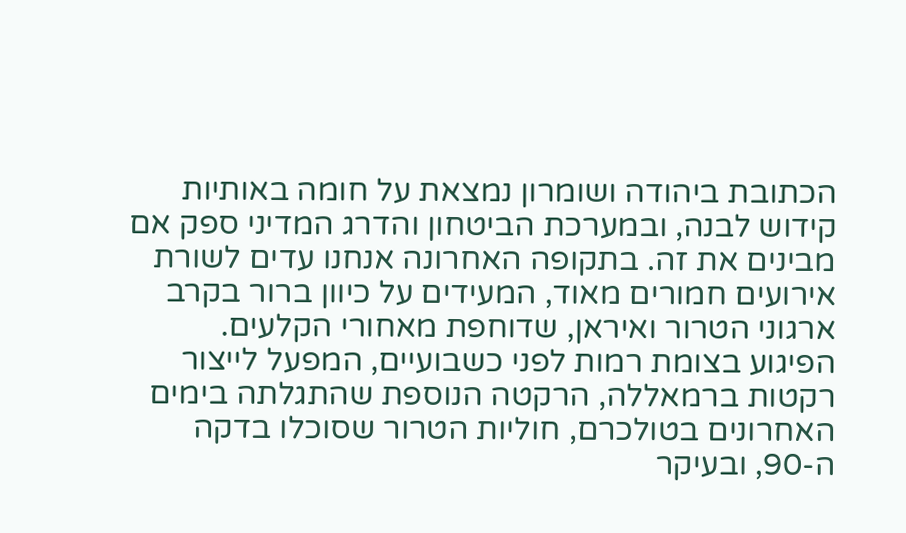הכתובת ביהודה ושומרון נמצאת על חומה באותיות קידוש לבנה, ובמערכת הביטחון והדרג המדיני ספק אם מבינים את זה. בתקופה האחרונה אנחנו עדים לשורת אירועים חמורים מאוד, המעידים על כיוון ברור בקרב ארגוני הטרור ואיראן, שדוחפת מאחורי הקלעים.
הפיגוע בצומת רמות לפני כשבועיים, המפעל לייצור רקטות ברמאללה, הרקטה הנוספת שהתגלתה בימים האחרונים בטולכרם, חוליות הטרור שסוכלו בדקה ה-90, ובעיקר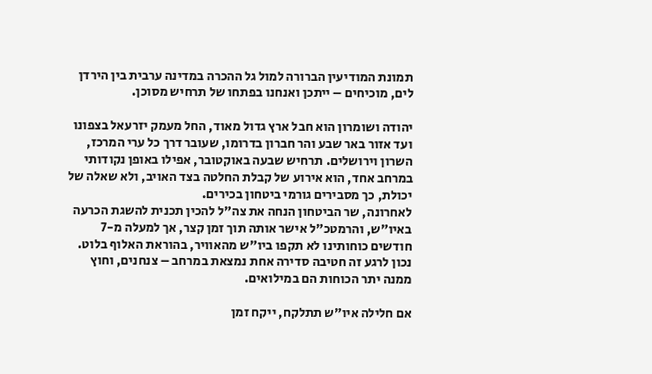תמונת המודיעין הברורה למול גל ההכרה במדינה ערבית בין הירדן לים, מוכיחים – ייתכן ואנחנו בפתחו של תרחיש מסוכן.

יהודה ושומרון הוא חבל ארץ גדול מאוד, החל מעמק יזרעאל בצפונו ועד אזור באר שבע והר חברון בדרומו, שעובר דרך כל ערי המרכז, השרון וירושלים. תרחיש שבעה באוקטובר, אפילו באופן נקודותי במרחב אחד, הוא אירוע של קבלת החלטה בצד האויב, ולא שאלה של יכולת, כך מסבירים גורמי ביטחון בכירים.
לאחרונה, שר הביטחון הנחה את צה"ל להכין תכנית להשגת הכרעה באיו"ש, והרמטכ"ל אישר אותה תוך זמן קצר, אך למעלה מ-7 חודשים כוחותינו לא תקפו ביו"ש מהאוויר, בהוראת האלוף בלוט. נכון לרגע זה חטיבה סדירה אחת נמצאת במרחב – צנחנים, וחוץ ממנה יתר הכוחות הם במילואים.

אם חלילה איו"ש תתלקח, ייקח זמן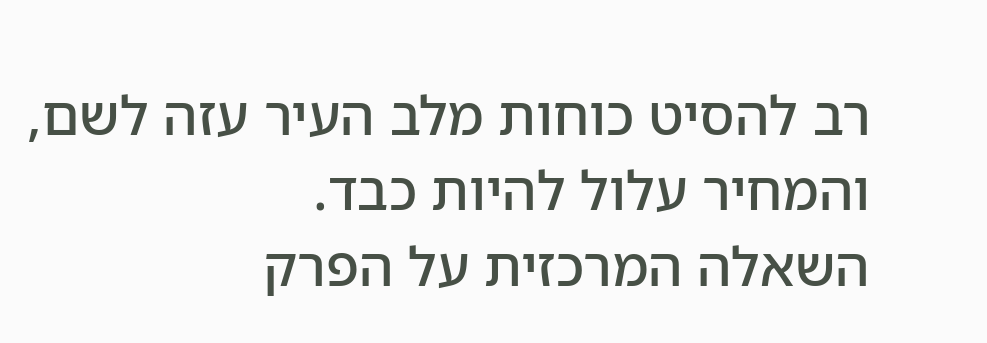רב להסיט כוחות מלב העיר עזה לשם, והמחיר עלול להיות כבד.
השאלה המרכזית על הפרק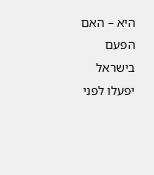היא – האם הפעם בישראל יפעלו לפני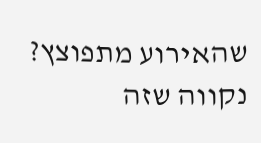שהאירוע מתפוצץ? נקווה שזה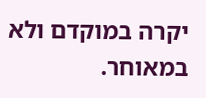יקרה במוקדם ולא במאוחר.